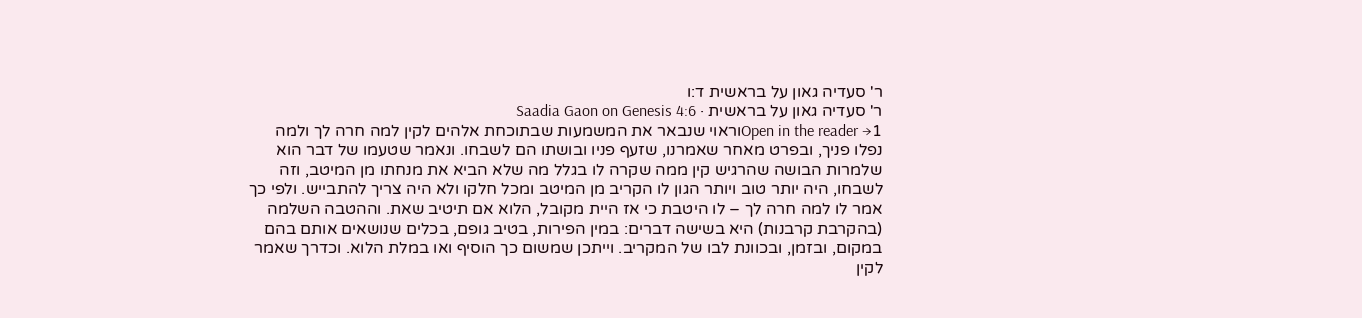ר' סעדיה גאון על בראשית ד:ו
ר' סעדיה גאון על בראשית · Saadia Gaon on Genesis 4:6
Open in the reader →1וראוי שנבאר את המשמעות שבתוכחת אלהים לקין למה חרה לך ולמה נפלו פניך, ובפרט מאחר שאמרנו, שזעף פניו ובושתו הם לשבחו. ונאמר שטעמו של דבר הוא שלמרות הבושה שהרגיש קין ממה שקרה לו בגלל מה שלא הביא את מנחתו מן המיטב, וזה לשבחו, היה יותר טוב ויותר הגון לו הקריב מן המיטב ומכל חלקו ולא היה צריך להתבייש. ולפי כך אמר לו למה חרה לך – לו היטבת כי אז היית מקובל, הלוא אם תיטיב שאת. וההטבה השלמה (בהקרבת קרבנות) היא בשישה דברים: במין הפירות, בטיב גופם, בכלים שנושאים אותם בהם במקום, ובזמן, ובכוונת לבו של המקריב. וייתכן שמשום כך הוסיף ואו במלת הלוא. וכדרך שאמר לקין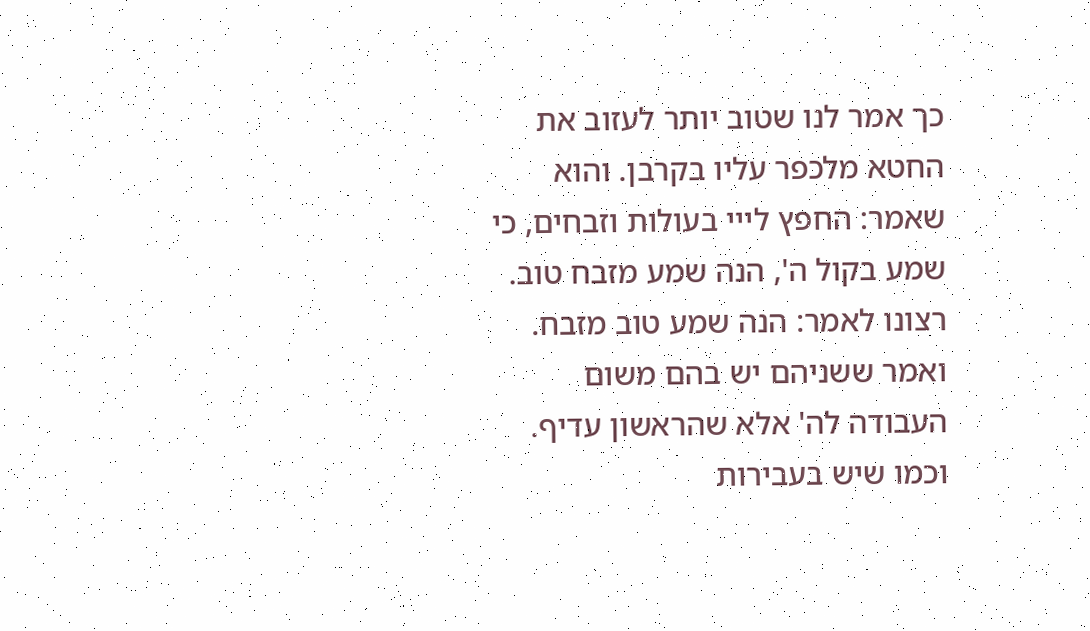כך אמר לנו שטוב יותר לעזוב את החטא מלכפר עליו בקרבן. והוא שאמר: החפץ לייי בעולות וזבחים, כי שמע בקול ה', הנה שמע מזבח טוב. רצונו לאמר: הנה שמע טוב מזבח. ואמר ששניהם יש בהם משום העבודה לה' אלא שהראשון עדיף. וכמו שיש בעבירות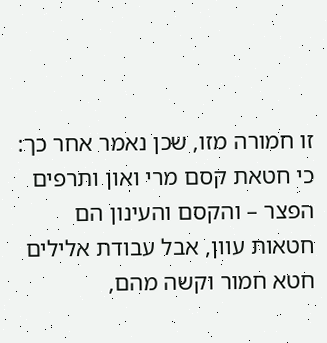זו חמורה מזו, שכן נאמר אחר כך: כי חטאת קסם מרי ואון ותרפים הפצר – והקסם והעינון הם חטאות עוון, אבל עבודת אלילים חטא חמור וקשה מהם,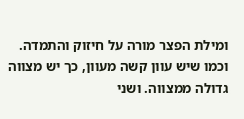ומילת הפצר מורה על חיזוק והתמדה. וכמו שיש עוון קשה מעוון, כך יש מצווה גדולה ממצווה. ושני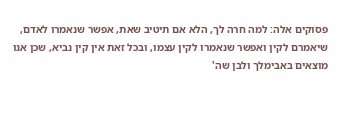פסוקים אלה: למה חרה לך, הלא אם תיטיב שאת, אפשר שנאמרו לאדם, שיאמרם לקין ואפשר שנאמרו לקין עצמו, ובכל זאת אין קין נביא, שכן אנו מוצאים באבימלך ולבן שה'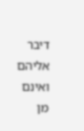דיבר אליהם ואינם מן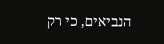הנביאים, כי רק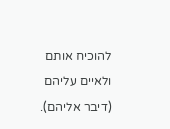להוכיח אותם ולאיים עליהם (דיבר אליהם).